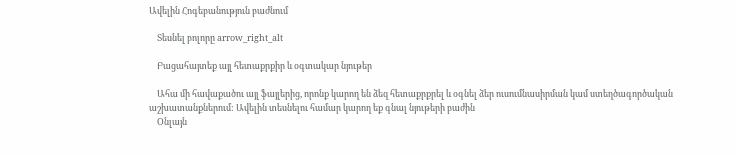Ավելին Հոգեբանություն բաժնում

    Տեսնել բոլորը arrow_right_alt

    Բացահայտեք այլ հետաքրքիր և օգտակար նյութեր

    Ահա մի հավաքածու այլ ֆայլերից, որոնք կարող են ձեզ հետաքրքրել և օգնել ձեր ուսումնասիրման կամ ստեղծագործական աշխատանքներում: Ավելին տեսնելու համար կարող եք գնալ նյութերի բաժին
    Օնլայն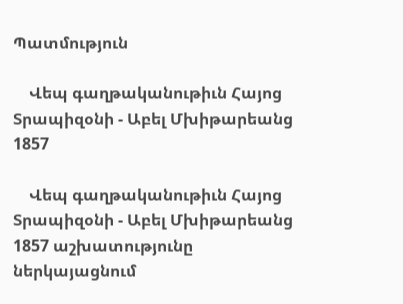Պատմություն

    Վեպ գաղթականութիւն Հայոց Տրապիզօնի - Աբել Մխիթարեանց 1857

    Վեպ գաղթականութիւն Հայոց Տրապիզօնի - Աբել Մխիթարեանց 1857 աշխատությունը ներկայացնում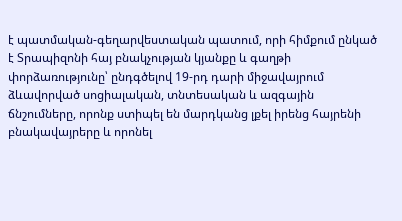է պատմական-գեղարվեստական պատում, որի հիմքում ընկած է Տրապիզոնի հայ բնակչության կյանքը և գաղթի փորձառությունը՝ ընդգծելով 19-րդ դարի միջավայրում ձևավորված սոցիալական, տնտեսական և ազգային ճնշումները, որոնք ստիպել են մարդկանց լքել իրենց հայրենի բնակավայրերը և որոնել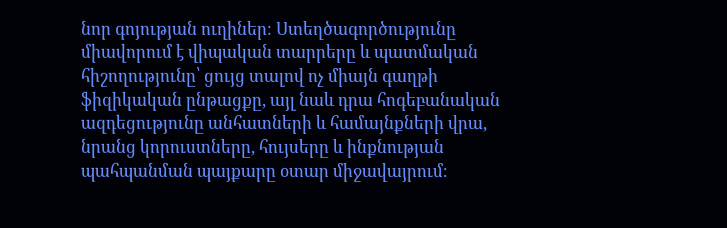նոր գոյության ուղիներ։ Ստեղծագործությունը միավորում է վիպական տարրերը և պատմական հիշողությունը՝ ցույց տալով ոչ միայն գաղթի ֆիզիկական ընթացքը, այլ նաև դրա հոգեբանական ազդեցությունը անհատների և համայնքների վրա, նրանց կորուստները, հույսերը և ինքնության պահպանման պայքարը օտար միջավայրում։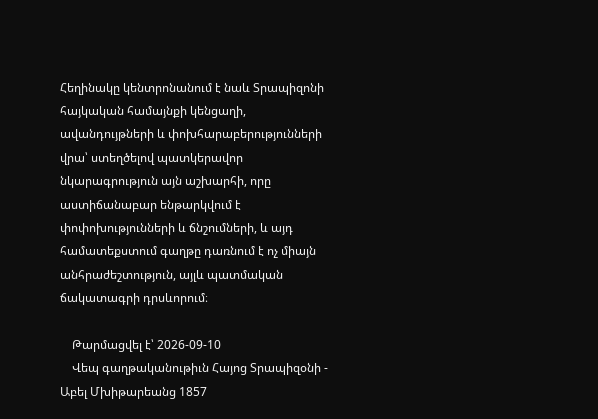Հեղինակը կենտրոնանում է նաև Տրապիզոնի հայկական համայնքի կենցաղի, ավանդույթների և փոխհարաբերությունների վրա՝ ստեղծելով պատկերավոր նկարագրություն այն աշխարհի, որը աստիճանաբար ենթարկվում է փոփոխությունների և ճնշումների, և այդ համատեքստում գաղթը դառնում է ոչ միայն անհրաժեշտություն, այլև պատմական ճակատագրի դրսևորում։

    Թարմացվել է՝ 2026-09-10
    Վեպ գաղթականութիւն Հայոց Տրապիզօնի - Աբել Մխիթարեանց 1857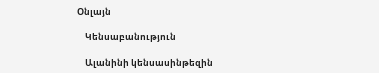Օնլայն

    Կենսաբանություն

    Ալանինի կենսասինթեզին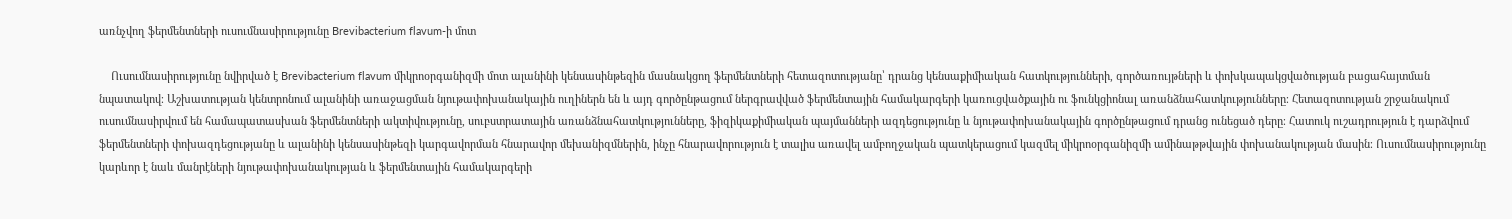առնչվող ֆերմենտների ուսումնասիրությունը Brevibacterium flavum-ի մոտ

    Ուսումնասիրությունը նվիրված է Brevibacterium flavum միկրոօրգանիզմի մոտ ալանինի կենսասինթեզին մասնակցող ֆերմենտների հետազոտությանը՝ դրանց կենսաքիմիական հատկությունների, գործառույթների և փոխկապակցվածության բացահայտման նպատակով։ Աշխատության կենտրոնում ալանինի առաջացման նյութափոխանակային ուղիներն են և այդ գործընթացում ներգրավված ֆերմենտային համակարգերի կառուցվածքային ու ֆունկցիոնալ առանձնահատկությունները։ Հետազոտության շրջանակում ուսումնասիրվում են համապատասխան ֆերմենտների ակտիվությունը, սուբստրատային առանձնահատկությունները, ֆիզիկաքիմիական պայմանների ազդեցությունը և նյութափոխանակային գործընթացում դրանց ունեցած դերը։ Հատուկ ուշադրություն է դարձվում ֆերմենտների փոխազդեցությանը և ալանինի կենսասինթեզի կարգավորման հնարավոր մեխանիզմներին, ինչը հնարավորություն է տալիս առավել ամբողջական պատկերացում կազմել միկրոօրգանիզմի ամինաթթվային փոխանակության մասին։ Ուսումնասիրությունը կարևոր է նաև մանրէների նյութափոխանակության և ֆերմենտային համակարգերի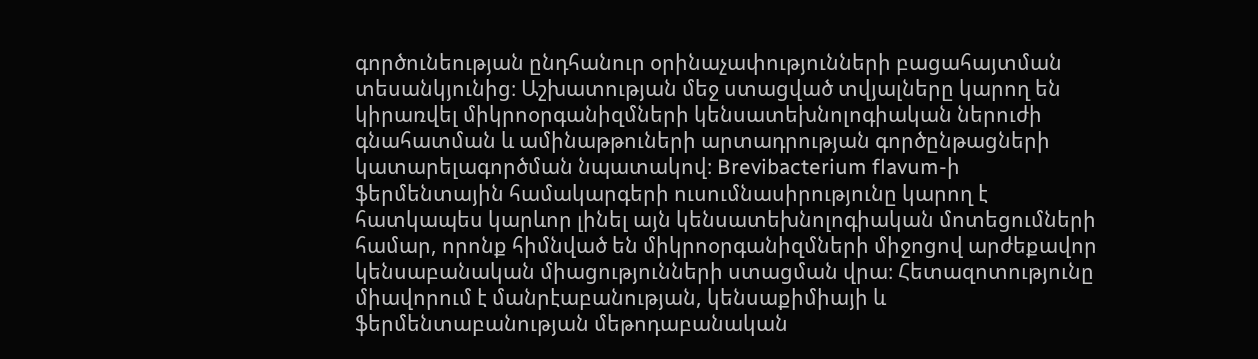գործունեության ընդհանուր օրինաչափությունների բացահայտման տեսանկյունից։ Աշխատության մեջ ստացված տվյալները կարող են կիրառվել միկրոօրգանիզմների կենսատեխնոլոգիական ներուժի գնահատման և ամինաթթուների արտադրության գործընթացների կատարելագործման նպատակով։ Brevibacterium flavum-ի ֆերմենտային համակարգերի ուսումնասիրությունը կարող է հատկապես կարևոր լինել այն կենսատեխնոլոգիական մոտեցումների համար, որոնք հիմնված են միկրոօրգանիզմների միջոցով արժեքավոր կենսաբանական միացությունների ստացման վրա։ Հետազոտությունը միավորում է մանրէաբանության, կենսաքիմիայի և ֆերմենտաբանության մեթոդաբանական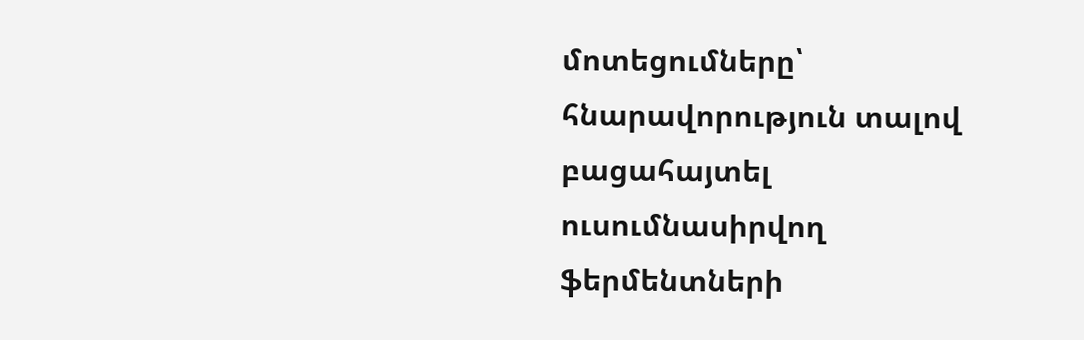մոտեցումները՝ հնարավորություն տալով բացահայտել ուսումնասիրվող ֆերմենտների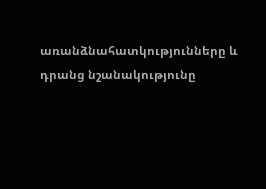առանձնահատկությունները և դրանց նշանակությունը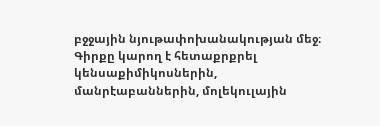բջջային նյութափոխանակության մեջ։ Գիրքը կարող է հետաքրքրել կենսաքիմիկոսներին, մանրէաբաններին, մոլեկուլային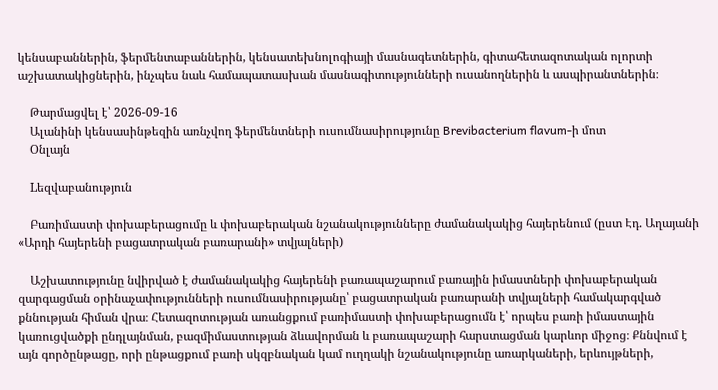կենսաբաններին, ֆերմենտաբաններին, կենսատեխնոլոգիայի մասնագետներին, գիտահետազոտական ոլորտի աշխատակիցներին, ինչպես նաև համապատասխան մասնագիտությունների ուսանողներին և ասպիրանտներին։

    Թարմացվել է՝ 2026-09-16
    Ալանինի կենսասինթեզին առնչվող ֆերմենտների ուսումնասիրությունը Brevibacterium flavum-ի մոտ
    Օնլայն

    Lեզվաբանություն

    Բառիմաստի փոխաբերացումը և փոխաբերական նշանակությունները ժամանակակից հայերենում (ըստ Էդ. Աղայանի «Արդի հայերենի բացատրական բառարանի» տվյալների)

    Աշխատությունը նվիրված է ժամանակակից հայերենի բառապաշարում բառային իմաստների փոխաբերական զարգացման օրինաչափությունների ուսումնասիրությանը՝ բացատրական բառարանի տվյալների համակարգված քննության հիման վրա։ Հետազոտության առանցքում բառիմաստի փոխաբերացումն է՝ որպես բառի իմաստային կառուցվածքի ընդլայնման, բազմիմաստության ձևավորման և բառապաշարի հարստացման կարևոր միջոց։ Քննվում է այն գործընթացը, որի ընթացքում բառի սկզբնական կամ ուղղակի նշանակությունը առարկաների, երևույթների,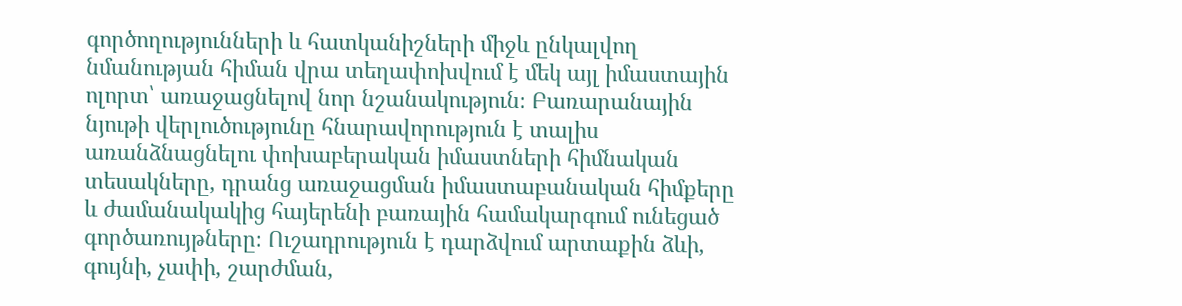գործողությունների և հատկանիշների միջև ընկալվող նմանության հիման վրա տեղափոխվում է մեկ այլ իմաստային ոլորտ՝ առաջացնելով նոր նշանակություն։ Բառարանային նյութի վերլուծությունը հնարավորություն է տալիս առանձնացնելու փոխաբերական իմաստների հիմնական տեսակները, դրանց առաջացման իմաստաբանական հիմքերը և ժամանակակից հայերենի բառային համակարգում ունեցած գործառույթները։ Ուշադրություն է դարձվում արտաքին ձևի, գույնի, չափի, շարժման,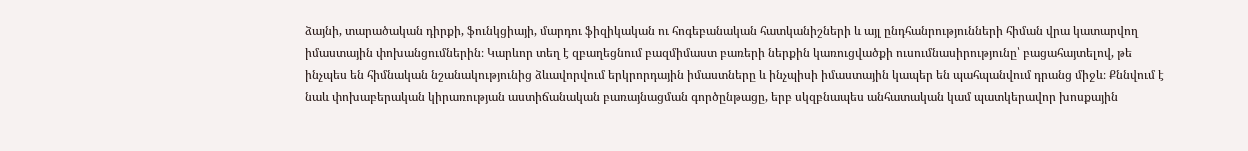ձայնի, տարածական դիրքի, ֆունկցիայի, մարդու ֆիզիկական ու հոգեբանական հատկանիշների և այլ ընդհանրությունների հիման վրա կատարվող իմաստային փոխանցումներին։ Կարևոր տեղ է զբաղեցնում բազմիմաստ բառերի ներքին կառուցվածքի ուսումնասիրությունը՝ բացահայտելով, թե ինչպես են հիմնական նշանակությունից ձևավորվում երկրորդային իմաստները և ինչպիսի իմաստային կապեր են պահպանվում դրանց միջև։ Քննվում է նաև փոխաբերական կիրառության աստիճանական բառայնացման գործընթացը, երբ սկզբնապես անհատական կամ պատկերավոր խոսքային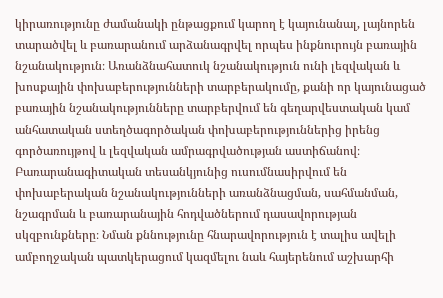կիրառությունը ժամանակի ընթացքում կարող է կայունանալ, լայնորեն տարածվել և բառարանում արձանագրվել որպես ինքնուրույն բառային նշանակություն։ Առանձնահատուկ նշանակություն ունի լեզվական և խոսքային փոխաբերությունների տարբերակումը, քանի որ կայունացած բառային նշանակությունները տարբերվում են գեղարվեստական կամ անհատական ստեղծագործական փոխաբերություններից իրենց գործառույթով և լեզվական ամրագրվածության աստիճանով։ Բառարանագիտական տեսանկյունից ուսումնասիրվում են փոխաբերական նշանակությունների առանձնացման, սահմանման, նշագրման և բառարանային հոդվածներում դասավորության սկզբունքները։ Նման քննությունը հնարավորություն է տալիս ավելի ամբողջական պատկերացում կազմելու նաև հայերենում աշխարհի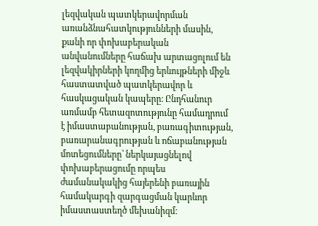լեզվական պատկերավորման առանձնահատկությունների մասին, քանի որ փոխաբերական անվանումները հաճախ արտացոլում են լեզվակիրների կողմից երևույթների միջև հաստատված պատկերավոր և հասկացական կապերը։ Ընդհանուր առմամբ հետազոտությունը համադրում է իմաստաբանության, բառագիտության, բառարանագրության և ոճաբանության մոտեցումները՝ ներկայացնելով փոխաբերացումը որպես ժամանակակից հայերենի բառային համակարգի զարգացման կարևոր իմաստաստեղծ մեխանիզմ։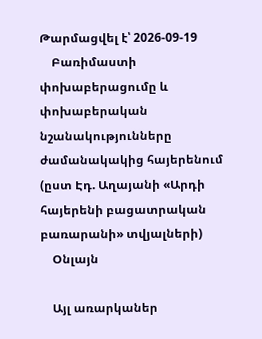Թարմացվել է՝ 2026-09-19
    Բառիմաստի փոխաբերացումը և փոխաբերական նշանակությունները ժամանակակից հայերենում (ըստ Էդ. Աղայանի «Արդի հայերենի բացատրական բառարանի» տվյալների)
    Օնլայն

    Այլ առարկաներ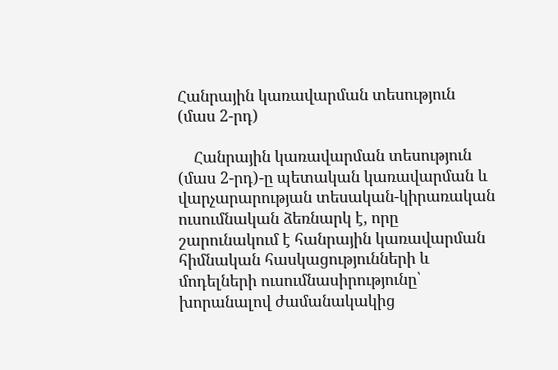Հանրային կառավարման տեսություն (մաս 2-րդ)

    Հանրային կառավարման տեսություն (մաս 2-րդ)-ը պետական կառավարման և վարչարարության տեսական-կիրառական ուսումնական ձեռնարկ է, որը շարունակում է հանրային կառավարման հիմնական հասկացությունների և մոդելների ուսումնասիրությունը՝ խորանալով ժամանակակից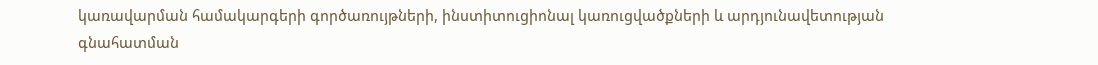կառավարման համակարգերի գործառույթների, ինստիտուցիոնալ կառուցվածքների և արդյունավետության գնահատման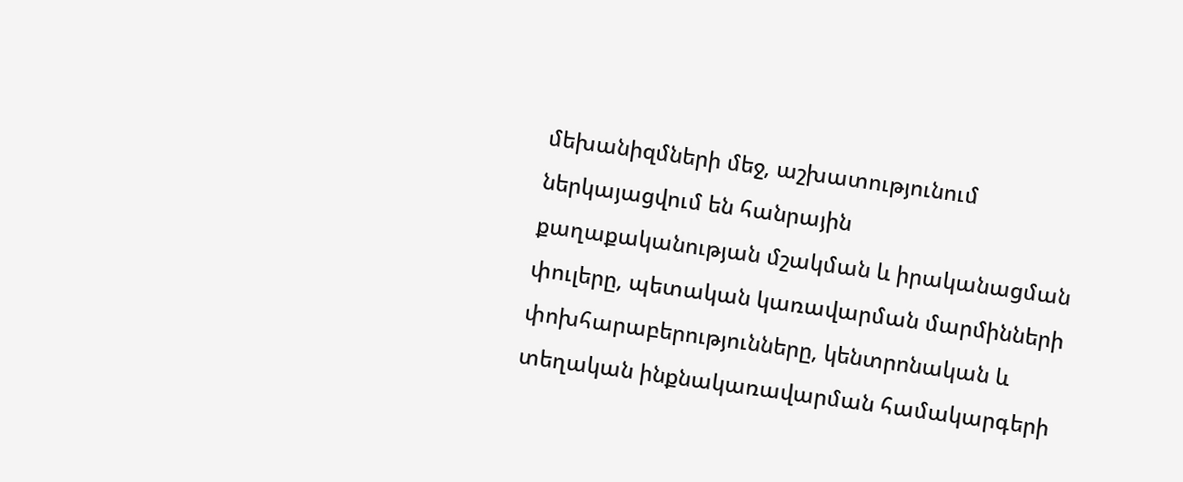մեխանիզմների մեջ, աշխատությունում ներկայացվում են հանրային քաղաքականության մշակման և իրականացման փուլերը, պետական կառավարման մարմինների փոխհարաբերությունները, կենտրոնական և տեղական ինքնակառավարման համակարգերի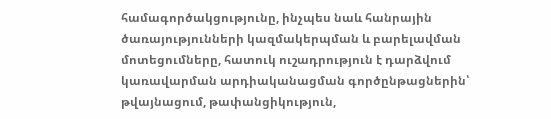համագործակցությունը, ինչպես նաև հանրային ծառայությունների կազմակերպման և բարելավման մոտեցումները, հատուկ ուշադրություն է դարձվում կառավարման արդիականացման գործընթացներին՝ թվայնացում, թափանցիկություն,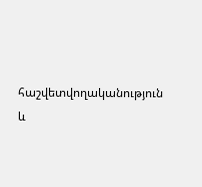հաշվետվողականություն և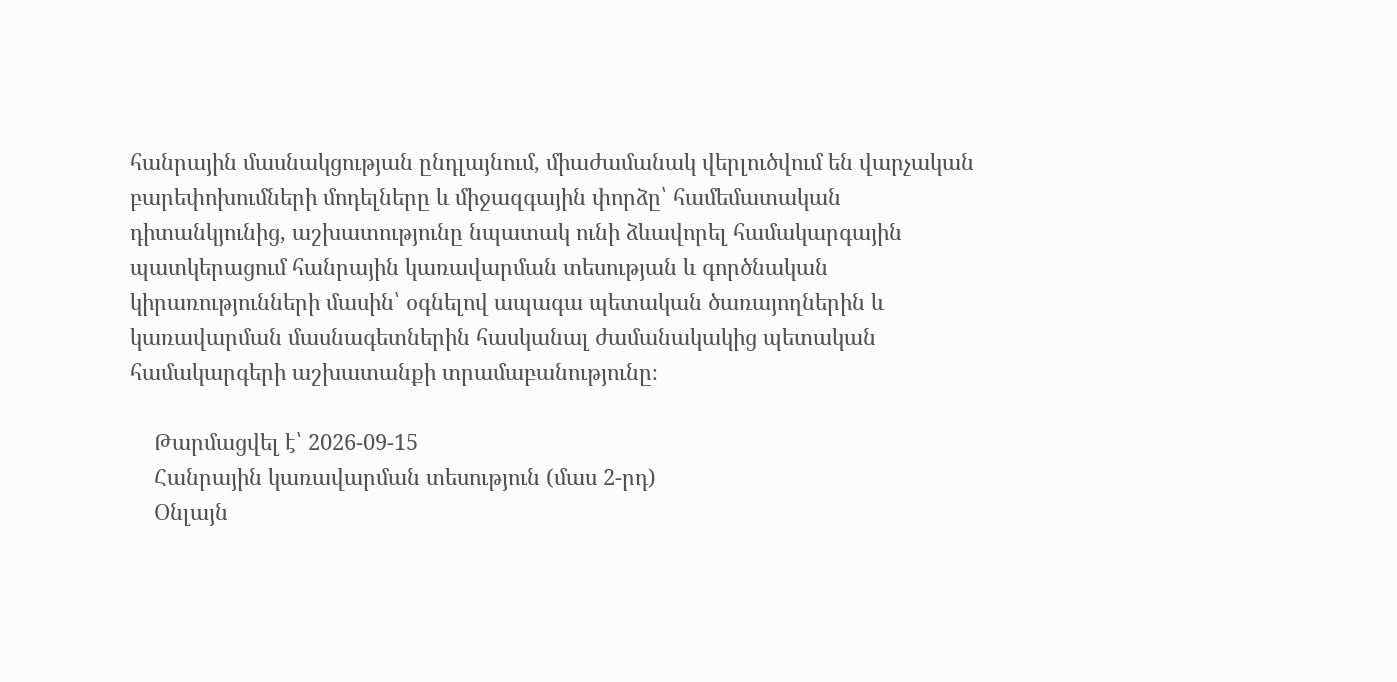հանրային մասնակցության ընդլայնում, միաժամանակ վերլուծվում են վարչական բարեփոխումների մոդելները և միջազգային փորձը՝ համեմատական դիտանկյունից, աշխատությունը նպատակ ունի ձևավորել համակարգային պատկերացում հանրային կառավարման տեսության և գործնական կիրառությունների մասին՝ օգնելով ապագա պետական ծառայողներին և կառավարման մասնագետներին հասկանալ ժամանակակից պետական համակարգերի աշխատանքի տրամաբանությունը։

    Թարմացվել է՝ 2026-09-15
    Հանրային կառավարման տեսություն (մաս 2-րդ)
    Օնլայն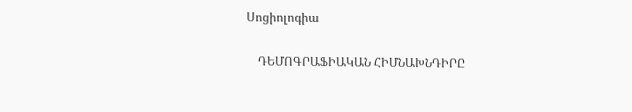Սոցիոլոգիա

    ԴԵՄՈԳՐԱՖԻԱԿԱՆ ՀԻՄՆԱԽՆԴԻՐԸ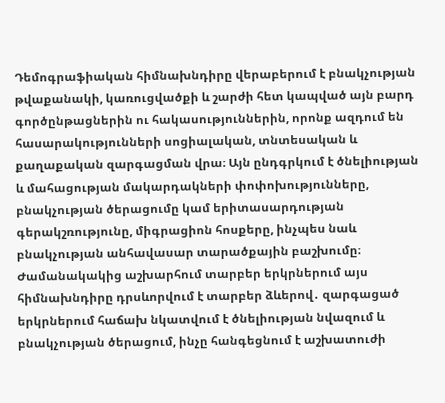Դեմոգրաֆիական հիմնախնդիրը վերաբերում է բնակչության թվաքանակի, կառուցվածքի և շարժի հետ կապված այն բարդ գործընթացներին ու հակասություններին, որոնք ազդում են հասարակությունների սոցիալական, տնտեսական և քաղաքական զարգացման վրա։ Այն ընդգրկում է ծնելիության և մահացության մակարդակների փոփոխությունները, բնակչության ծերացումը կամ երիտասարդության գերակշռությունը, միգրացիոն հոսքերը, ինչպես նաև բնակչության անհավասար տարածքային բաշխումը։ Ժամանակակից աշխարհում տարբեր երկրներում այս հիմնախնդիրը դրսևորվում է տարբեր ձևերով․ զարգացած երկրներում հաճախ նկատվում է ծնելիության նվազում և բնակչության ծերացում, ինչը հանգեցնում է աշխատուժի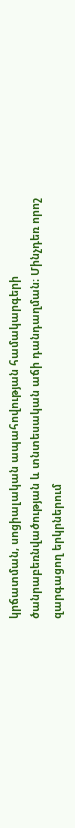կրճատման, սոցիալական ապահովության համակարգերի ծանրաբեռնվածության և տնտեսական աճի դանդաղման։ Մինչդեռ որոշ զարգացող երկրներում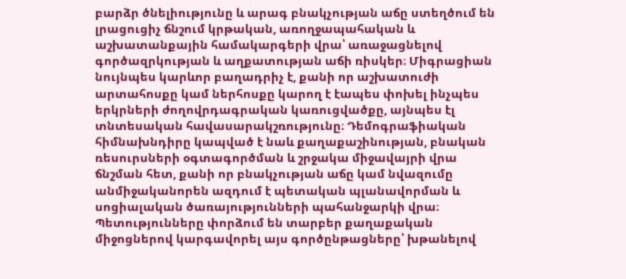բարձր ծնելիությունը և արագ բնակչության աճը ստեղծում են լրացուցիչ ճնշում կրթական, առողջապահական և աշխատանքային համակարգերի վրա՝ առաջացնելով գործազրկության և աղքատության աճի ռիսկեր։ Միգրացիան նույնպես կարևոր բաղադրիչ է, քանի որ աշխատուժի արտահոսքը կամ ներհոսքը կարող է էապես փոխել ինչպես երկրների ժողովրդագրական կառուցվածքը, այնպես էլ տնտեսական հավասարակշռությունը։ Դեմոգրաֆիական հիմնախնդիրը կապված է նաև քաղաքաշինության, բնական ռեսուրսների օգտագործման և շրջակա միջավայրի վրա ճնշման հետ, քանի որ բնակչության աճը կամ նվազումը անմիջականորեն ազդում է պետական պլանավորման և սոցիալական ծառայությունների պահանջարկի վրա։ Պետությունները փորձում են տարբեր քաղաքական միջոցներով կարգավորել այս գործընթացները՝ խթանելով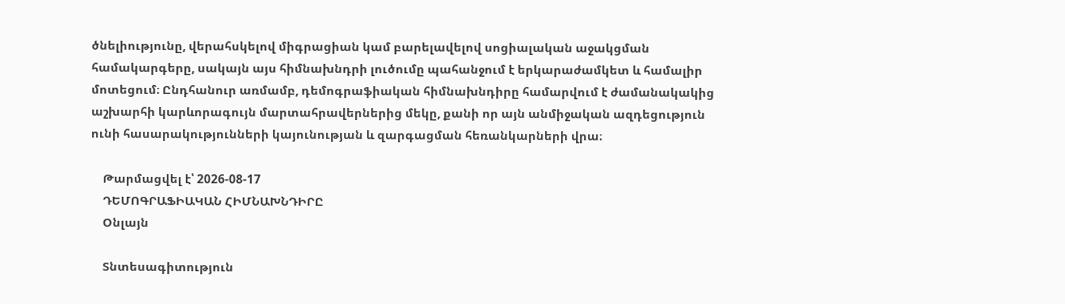ծնելիությունը, վերահսկելով միգրացիան կամ բարելավելով սոցիալական աջակցման համակարգերը, սակայն այս հիմնախնդրի լուծումը պահանջում է երկարաժամկետ և համալիր մոտեցում։ Ընդհանուր առմամբ, դեմոգրաֆիական հիմնախնդիրը համարվում է ժամանակակից աշխարհի կարևորագույն մարտահրավերներից մեկը, քանի որ այն անմիջական ազդեցություն ունի հասարակությունների կայունության և զարգացման հեռանկարների վրա։

    Թարմացվել է՝ 2026-08-17
    ԴԵՄՈԳՐԱՖԻԱԿԱՆ ՀԻՄՆԱԽՆԴԻՐԸ
    Օնլայն

    Տնտեսագիտություն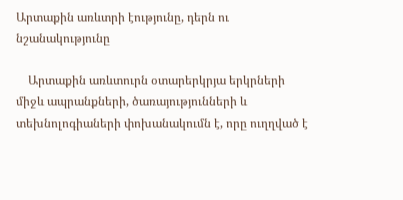Արտաքին առևտրի էությունը, դերն ու նշանակությունը

    Արտաքին առևտուրն օտարերկրյա երկրների միջև ապրանքների, ծառայությունների և տեխնոլոգիաների փոխանակումն է, որը ուղղված է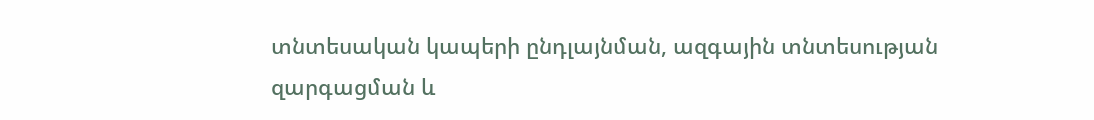տնտեսական կապերի ընդլայնման, ազգային տնտեսության զարգացման և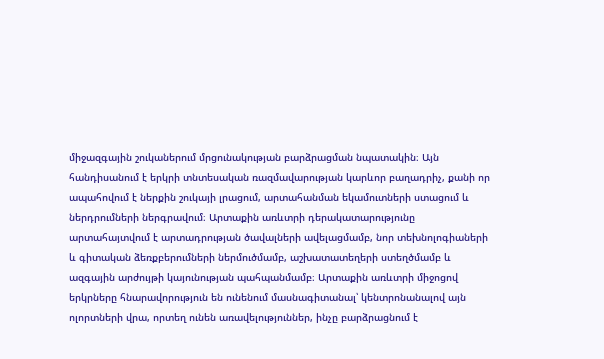միջազգային շուկաներում մրցունակության բարձրացման նպատակին։ Այն հանդիսանում է երկրի տնտեսական ռազմավարության կարևոր բաղադրիչ, քանի որ ապահովում է ներքին շուկայի լրացում, արտահանման եկամուտների ստացում և ներդրումների ներգրավում։ Արտաքին առևտրի դերակատարությունը արտահայտվում է արտադրության ծավալների ավելացմամբ, նոր տեխնոլոգիաների և գիտական ձեռքբերումների ներմուծմամբ, աշխատատեղերի ստեղծմամբ և ազգային արժույթի կայունության պահպանմամբ։ Արտաքին առևտրի միջոցով երկրները հնարավորություն են ունենում մասնագիտանալ՝ կենտրոնանալով այն ոլորտների վրա, որտեղ ունեն առավելություններ, ինչը բարձրացնում է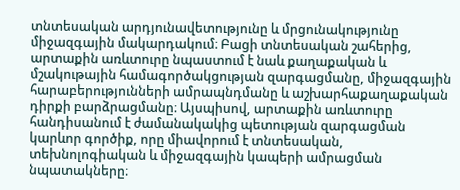տնտեսական արդյունավետությունը և մրցունակությունը միջազգային մակարդակում։ Բացի տնտեսական շահերից, արտաքին առևտուրը նպաստում է նաև քաղաքական և մշակութային համագործակցության զարգացմանը, միջազգային հարաբերությունների ամրապնդմանը և աշխարհաքաղաքական դիրքի բարձրացմանը։ Այսպիսով, արտաքին առևտուրը հանդիսանում է ժամանակակից պետության զարգացման կարևոր գործիք, որը միավորում է տնտեսական, տեխնոլոգիական և միջազգային կապերի ամրացման նպատակները։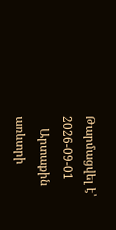Թարմացվել է՝ 2026-09-01
    Արտաքին առևտրի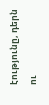էությունը, դերն ու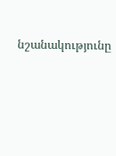նշանակությունը